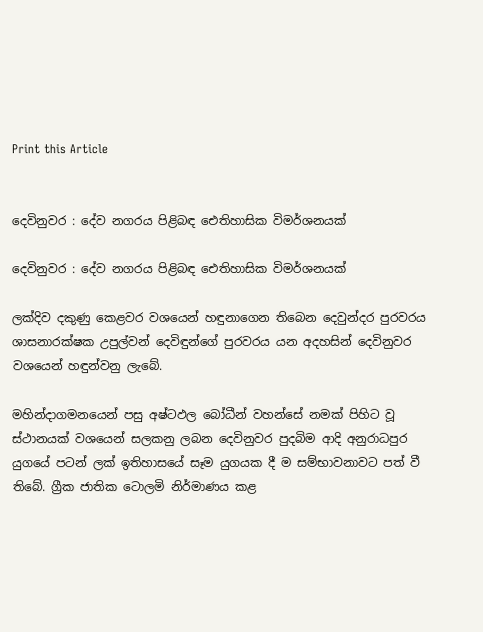Print this Article


දෙවිනුවර : දේව නගරය පිළිබඳ ඓතිහාසික විමර්ශනයක්

දෙවිනුවර : දේව නගරය පිළිබඳ ඓතිහාසික විමර්ශනයක්

ලක්දිව දකුණු කෙළවර වශයෙන් හඳුනාගෙන තිබෙන දෙවුන්දර පුරවරය ශාසනාරක්ෂක උපුල්වන් දෙවිඳුන්ගේ පුරවරය යන අදහසින් දෙවිනුවර වශයෙන් හඳුන්වනු ලැබේ.

මහින්දාගමනයෙන් පසු අෂ්ටඵල බෝධීන් වහන්සේ නමක් පිහිට වූ ස්ථානයක් වශයෙන් සලකනු ලබන දෙවිනුවර පුදබිම ආදි අනුරාධපුර යුගයේ පටන් ලක් ඉතිහාසයේ සෑම යුගයක දී ම සම්භාවනාවට පත් වී තිබේ. ග්‍රීක ජාතික ටොලමි නිර්මාණය කළ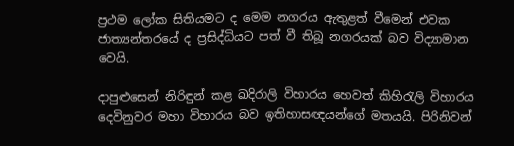ප්‍රථම ලෝක සිතියමට ද මෙම නගරය ඇතුළත් වීමෙන් එවක ජාත්‍යන්තරයේ ද ප්‍රසිද්ධියට පත් වී තිබූ නගරයක් බව විද්‍යාමාන වෙයි.

දාපුළුසෙන් නිරිඳුන් කළ ඛදිරාලි විහාරය හෙවත් කිහිරැලි විහාරය දෙවිනුවර මහා විහාරය බව ඉතිහාසඥයන්ගේ මතයයි. පිරිනිවන්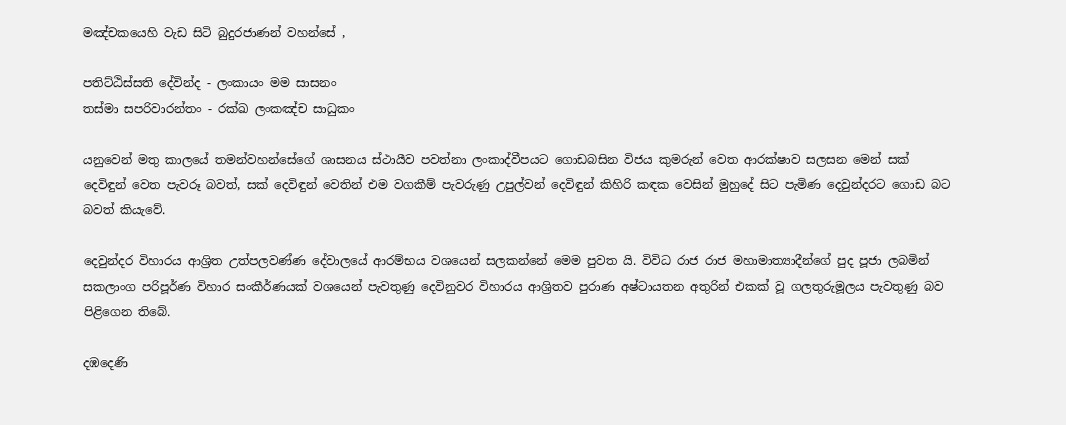මඤ්චකයෙහි වැඩ සිටි බුදුරජාණන් වහන්සේ ,

පතිට්ඨිස්සති දේවින්ද - ලංකායං මම සාසනං
තස්මා සපරිවාරන්තං - රක්ඛ ලංකඤ්ච සාධුකං

යනුවෙන් මතු කාලයේ තමන්වහන්සේගේ ශාසනය ස්ථායීව පවත්නා ලංකාද්වීපයට ගොඩබසින විජය කුමරුන් වෙත ආරක්ෂාව සලසන මෙන් සක් දෙවිඳුන් වෙත පැවරූ බවත්, සක් දෙවිඳුන් වෙතින් එම වගකීම් පැවරුණු උපුල්වන් දෙවිඳුන් කිහිරි කඳක වෙසින් මුහුදේ සිට පැමිණ දෙවුන්දරට ගොඩ බට බවත් කියැවේ.

දෙවුන්දර විහාරය ආශ්‍රිත උත්පලවණ්ණ දේවාලයේ ආරම්භය වශයෙන් සලකන්නේ මෙම පුවත යි. විවිධ රාජ රාජ මහාමාත්‍යාදීන්ගේ පුද පූජා ලබමින් සකලාංග පරිපූර්ණ විහාර සංකීර්ණයක් වශයෙන් පැවතුණු දෙවිනුවර විහාරය ආශ්‍රිතව පුරාණ අෂ්ටායතන අතුරින් එකක් වූ ගලතුරුමූලය පැවතුණු බව පිළිගෙන තිබේ.

දඹදෙණි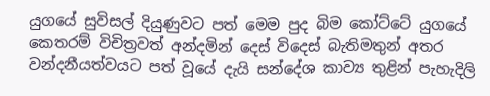යුගයේ සුවිසල් දියුණුවට පත් මෙම පුද බිම කෝට්ටේ යුගයේ කෙතරම් විචිත්‍රවත් අන්දමින් දෙස් විදෙස් බැතිමතුන් අතර වන්දනීයත්වයට පත් වූයේ දැයි සන්දේශ කාව්‍ය තුළින් පැහැදිලි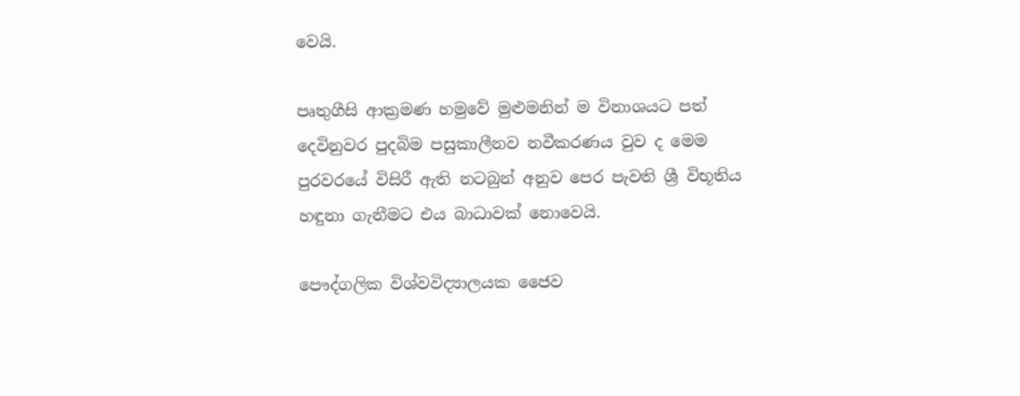වෙයි.

පෘතුගීසි ආක්‍රමණ හමුවේ මුළුමනින් ම විනාශයට පත් දෙවිනුවර පුදබිම පසුකාලීනව නවීකරණය වුව ද මෙම පුරවරයේ විසිරී ඇති නටබුන් අනුව පෙර පැවති ශ්‍රී විභූතිය හඳුනා ගැනීමට එය බාධාවක් නොවෙයි.

පෞද්ගලික විශ්වවිද්‍යාලයක ජෛව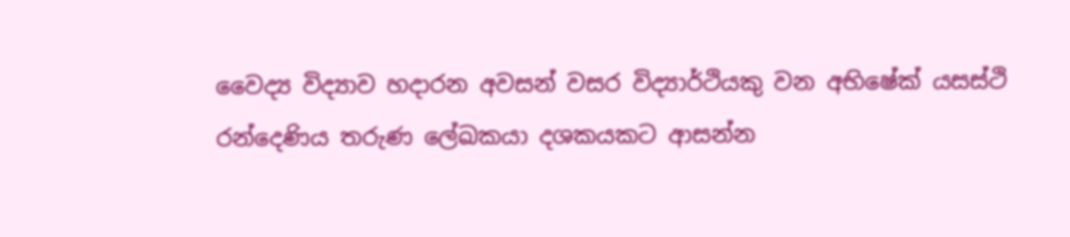වෛද්‍ය විද්‍යාව හදාරන අවසන් වසර විද්‍යාර්ථියකු වන අභිෂේක් යසස්ථි රන්දෙණිය තරුණ ලේඛකයා දශකයකට ආසන්න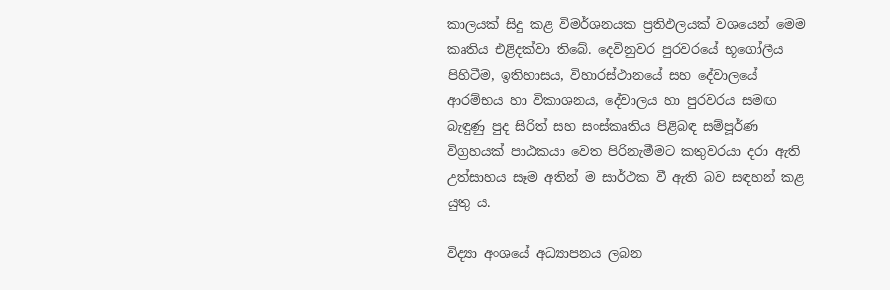කාලයක් සිදු කළ විමර්ශනයක ප්‍රතිඵලයක් වශයෙන් මෙම කෘතිය එළිදක්වා තිබේ. දෙවිනුවර පුරවරයේ භූගෝලීය පිහිටීම, ඉතිහාසය, විහාරස්ථානයේ සහ දේවාලයේ ආරම්භය හා විකාශනය, දේවාලය හා පුරවරය සමඟ බැඳුණු පුද සිරිත් සහ සංස්කෘතිය පිළිබඳ සම්පූර්ණ විග්‍රහයක් පාඨකයා වෙත පිරිනැමීමට කතුවරයා දරා ඇති උත්සාහය සෑම අතින් ම සාර්ථක වී ඇති බව සඳහන් කළ යුතු ය.

විද්‍යා අංශයේ අධ්‍යාපනය ලබන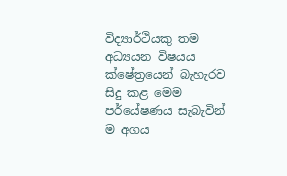විද්‍යාර්ථියකු තම අධ්‍යයන විෂයය ක්ෂේත්‍රයෙන් බැහැරව සිදු කළ මෙම පර්යේෂණය සැබැවින් ම අගය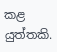කළ යුත්තකි.